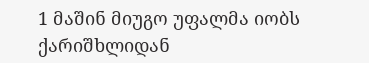1 მაშინ მიუგო უფალმა იობს ქარიშხლიდან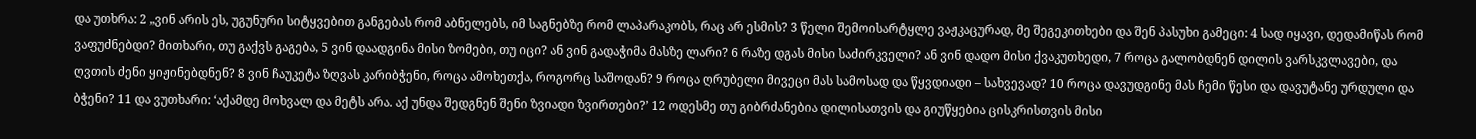და უთხრა: 2 „ვინ არის ეს, უგუნური სიტყვებით განგებას რომ აბნელებს, იმ საგნებზე რომ ლაპარაკობს, რაც არ ესმის? 3 წელი შემოისარტყლე ვაჟკაცურად, მე შეგეკითხები და შენ პასუხი გამეცი: 4 სად იყავი, დედამიწას რომ ვაფუძნებდი? მითხარი, თუ გაქვს გაგება, 5 ვინ დაადგინა მისი ზომები, თუ იცი? ან ვინ გადაჭიმა მასზე ლარი? 6 რაზე დგას მისი საძირკველი? ან ვინ დადო მისი ქვაკუთხედი, 7 როცა გალობდნენ დილის ვარსკვლავები, და ღვთის ძენი ყიჟინებდნენ? 8 ვინ ჩაუკეტა ზღვას კარიბჭენი, როცა ამოხეთქა, როგორც საშოდან? 9 როცა ღრუბელი მივეცი მას სამოსად და წყვდიადი – სახვევად? 10 როცა დავუდგინე მას ჩემი წესი და დავუტანე ურდული და ბჭენი? 11 და ვუთხარი: ‘აქამდე მოხვალ და მეტს არა. აქ უნდა შედგნენ შენი ზვიადი ზვირთები?’ 12 ოდესმე თუ გიბრძანებია დილისათვის და გიუწყებია ცისკრისთვის მისი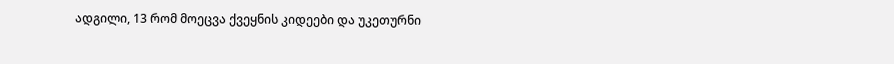ადგილი, 13 რომ მოეცვა ქვეყნის კიდეები და უკეთურნი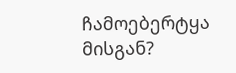ჩამოებერტყა მისგან?